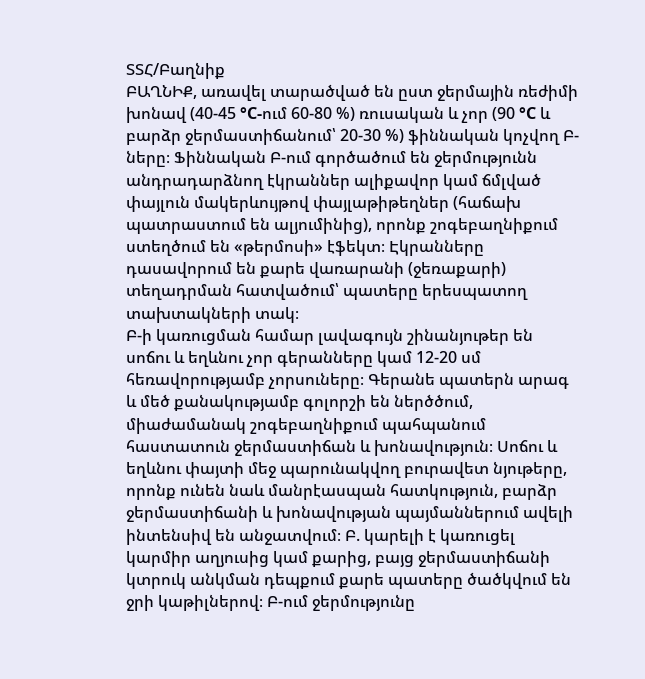ՏՏՀ/Բաղնիք
ԲԱՂՆԻՔ, առավել տարածված են ըստ ջերմային ռեժիմի խոնավ (40-45 °C-ում 60-80 %) ռուսական և չոր (90 °C և բարձր ջերմաստիճանում՝ 20-30 %) ֆիննական կոչվող Բ-ները։ Ֆիննական Բ-ում գործածում են ջերմությունն անդրադարձնող էկրաններ ալիքավոր կամ ճմլված փայլուն մակերևույթով փայլաթիթեղներ (հաճախ պատրաստում են ալյումինից), որոնք շոգեբաղնիքում ստեղծում են «թերմոսի» էֆեկտ։ Էկրանները դասավորում են քարե վառարանի (ջեռաքարի) տեղադրման հատվածում՝ պատերը երեսպատող տախտակների տակ։
Բ-ի կառուցման համար լավագույն շինանյութեր են սոճու և եղևնու չոր գերանները կամ 12-20 սմ հեռավորությամբ չորսուները։ Գերանե պատերն արագ և մեծ քանակությամբ գոլորշի են ներծծում, միաժամանակ շոգեբաղնիքում պահպանում հաստատուն ջերմաստիճան և խոնավություն։ Սոճու և եղևնու փայտի մեջ պարունակվող բուրավետ նյութերը, որոնք ունեն նաև մանրէասպան հատկություն, բարձր ջերմաստիճանի և խոնավության պայմաններում ավելի ինտենսիվ են անջատվում։ Բ. կարելի է կառուցել կարմիր աղյուսից կամ քարից, բայց ջերմաստիճանի կտրուկ անկման դեպքում քարե պատերը ծածկվում են ջրի կաթիլներով։ Բ-ում ջերմությունը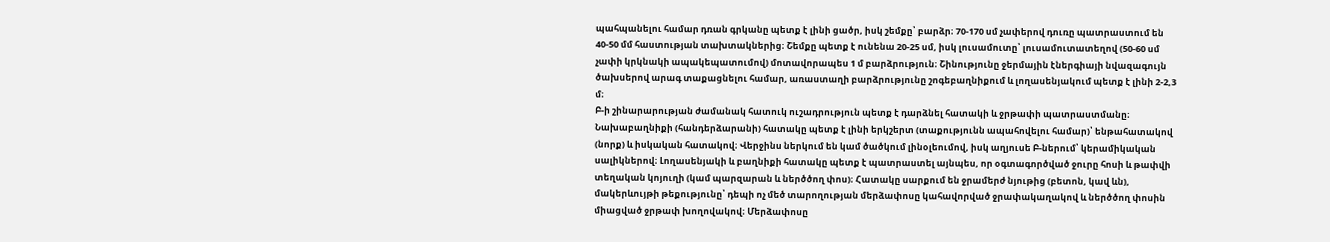պահպանելու համար դռան գրկանը պետք է լինի ցածր, իսկ շեմքը՝ բարձր։ 70-170 սմ չափերով դուռը պատրաստում են 40-50 մմ հաստության տախտակներից։ Շեմքը պետք է ունենա 20-25 սմ, իսկ լուսամուտը՝ լուսամուտատեղով (50-60 սմ չափի կրկնակի ապակեպատումով) մոտավորապես 1 մ բարձրություն։ Շինությունը ջերմային էներգիայի նվազագույն ծախսերով արագ տաքացնելու համար, առաստաղի բարձրությունը շոգեբաղնիքում և լողասենյակում պետք է լինի 2-2,3 մ։
Բ-ի շինարարության ժամանակ հատուկ ուշադրություն պետք է դարձնել հատակի և ջրթափի պատրաստմանը։ Նախաբաղնիքի (հանդերձարանի) հատակը պետք է լինի երկշերտ (տաքությունն ապահովելու համար)՝ ենթահատակով (նորք) և իսկական հատակով։ Վերջինս ներկում են կամ ծածկում լինօլեումով, իսկ աղյուսե Բ-ներում՝ կերամիկական սալիկներով։ Լողասենյակի և բաղնիքի հատակը պետք է պատրաստել այնպես, որ օգտագործված ջուրը հոսի և թափվի տեղական կոյուղի (կամ պարզարան և ներծծող փոս)։ Հատակը սարքում են ջրամերժ նյութից (բետոն, կավ ևն), մակերևույթի թեքությունը՝ դեպի ոչ մեծ տարողության մերձափոսը կահավորված ջրափակաղակով և ներծծող փոսին միացված ջրթափ խողովակով։ Մերձափոսը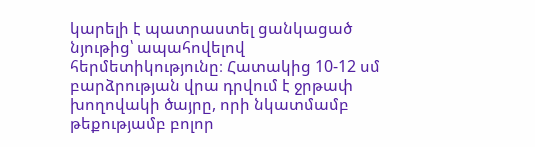կարելի է պատրաստել ցանկացած նյութից՝ ապահովելով հերմետիկությունը։ Հատակից 10-12 սմ բարձրության վրա դրվում է ջրթափ խողովակի ծայրը, որի նկատմամբ թեքությամբ բոլոր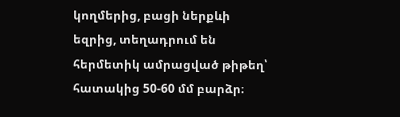կողմերից, բացի ներքևի եզրից, տեղադրում են հերմետիկ ամրացված թիթեղ՝ հատակից 50-60 մմ բարձր։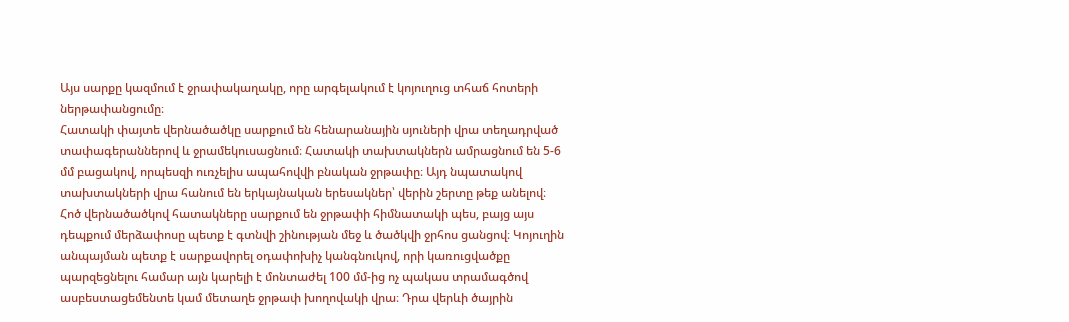Այս սարքը կազմում է ջրափակաղակը, որը արգելակում է կոյուղուց տհաճ հոտերի ներթափանցումը։
Հատակի փայտե վերնածածկը սարքում են հենարանային սյուների վրա տեղադրված տափագերաններով և ջրամեկուսացնում։ Հատակի տախտակներն ամրացնում են 5-6 մմ բացակով, որպեսզի ուռչելիս ապահովվի բնական ջրթափը։ Այդ նպատակով տախտակների վրա հանում են երկայնական երեսակներ՝ վերին շերտը թեք անելով։
Հոծ վերնածածկով հատակները սարքում են ջրթափի հիմնատակի պես, բայց այս դեպքում մերձափոսը պետք է գտնվի շինության մեջ և ծածկվի ջրհոս ցանցով։ Կոյուղին անպայման պետք է սարքավորել օդափոխիչ կանգնուկով, որի կառուցվածքը պարզեցնելու համար այն կարելի է մոնտաժել 100 մմ-ից ոչ պակաս տրամագծով ասբեստացեմենտե կամ մետաղե ջրթափ խողովակի վրա։ Դրա վերևի ծայրին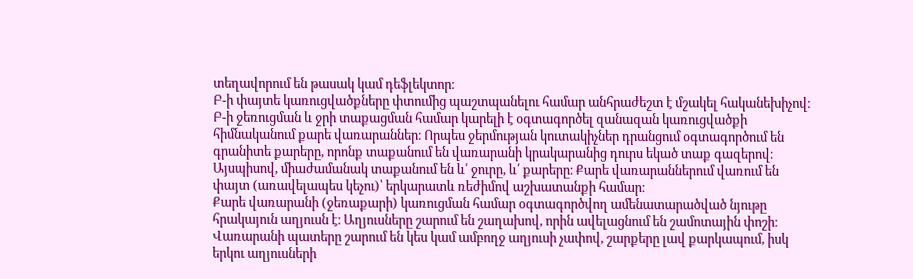տեղավորում են թասակ կամ դեֆլեկտոր։
Բ-ի փայտե կառուցվածքները փտումից պաշտպանելու համար անհրաժեշտ է մշակել հականեխիչով։
Բ-ի ջեռուցման և ջրի տաքացման համար կարելի է օգտագործել զանազան կառուցվածքի հիմնականում քարե վառարաններ։ Որպես ջերմության կուտակիչներ դրանցում օգտագործում են գրանիտե քարերը, որոնք տաքանում են վառարանի կրակարանից դուրս եկած տաք գազերով։ Այսպիսով, միաժամանակ տաքանում են և՛ ջուրը, և՛ քարերը։ Քարե վառարաններում վառում են փայտ (առավելապես կեչու)՝ երկարատև ռեժիմով աշխատանքի համար։
Քարե վառարանի (ջեռաքարի) կառուցման համար օգտագործվող ամենատարածված նյութը հրակայուն աղյուսն է։ Աղյուսները շարում են շաղախով, որին ավելացնում են շամոտային փոշի։ Վառարանի պատերը շարում են կես կամ ամբողջ աղյուսի չափով, շարքերը լավ քարկապում, իսկ երկու աղյուսների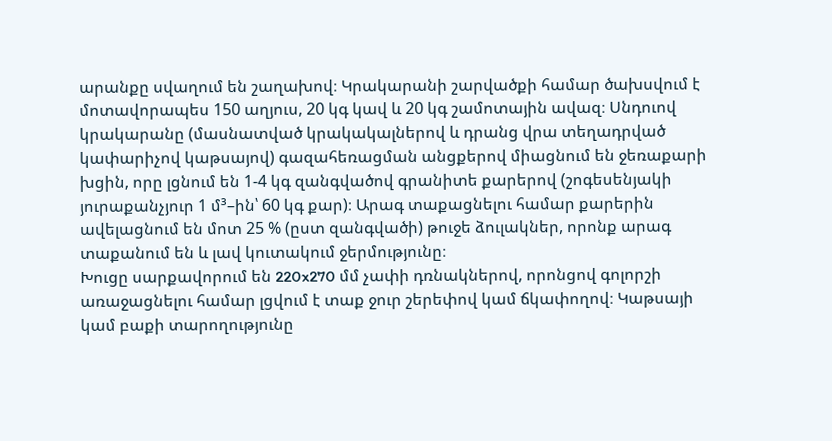արանքը սվաղում են շաղախով։ Կրակարանի շարվածքի համար ծախսվում է մոտավորապես 150 աղյուս, 20 կգ կավ և 20 կգ շամոտային ավազ։ Սնդուով կրակարանը (մասնատված կրակակալներով և դրանց վրա տեղադրված կափարիչով կաթսայով) գազահեռացման անցքերով միացնում են ջեռաքարի խցին, որը լցնում են 1-4 կգ զանգվածով գրանիտե քարերով (շոգեսենյակի յուրաքանչյուր 1 մ³–ին՝ 60 կգ քար)։ Արագ տաքացնելու համար քարերին ավելացնում են մոտ 25 % (ըստ զանգվածի) թուջե ձուլակներ, որոնք արագ տաքանում են և լավ կուտակում ջերմությունը։
Խուցը սարքավորում են 220x270 մմ չափի դռնակներով, որոնցով գոլորշի առաջացնելու համար լցվում է տաք ջուր շերեփով կամ ճկափողով։ Կաթսայի կամ բաքի տարողությունը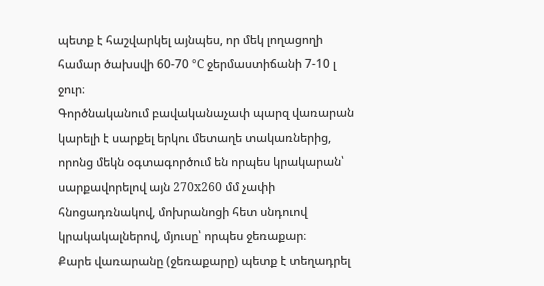պետք է հաշվարկել այնպես, որ մեկ լողացողի համար ծախսվի 60-70 °C ջերմաստիճանի 7-10 լ ջուր։
Գործնականում բավականաչափ պարզ վառարան կարելի է սարքել երկու մետաղե տակառներից, որոնց մեկն օգտագործում են որպես կրակարան՝ սարքավորելով այն 270x260 մմ չափի հնոցադռնակով, մոխրանոցի հետ սնդուով կրակակալներով, մյուսը՝ որպես ջեռաքար։
Քարե վառարանը (ջեռաքարը) պետք է տեղադրել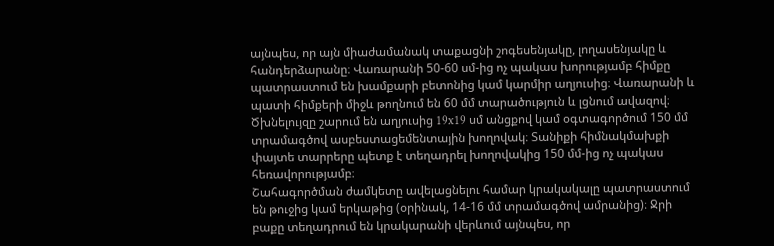այնպես, որ այն միաժամանակ տաքացնի շոգեսենյակը, լողասենյակը և հանդերձարանը։ Վառարանի 50-60 սմ-ից ոչ պակաս խորությամբ հիմքը պատրաստում են խամքարի բետոնից կամ կարմիր աղյուսից։ Վառարանի և պատի հիմքերի միջև թողնում են 60 մմ տարածություն և լցնում ավազով։ Ծխնելույզը շարում են աղյուսից 19x19 սմ անցքով կամ օգտագործում 150 մմ տրամագծով ասբեստացեմենտային խողովակ։ Տանիքի հիմնակմախքի փայտե տարրերը պետք է տեղադրել խողովակից 150 մմ-ից ոչ պակաս հեռավորությամբ։
Շահագործման ժամկետը ավելացնելու համար կրակակալը պատրաստում են թուջից կամ երկաթից (օրինակ, 14-16 մմ տրամագծով ամրանից)։ Ջրի բաքը տեղադրում են կրակարանի վերևում այնպես, որ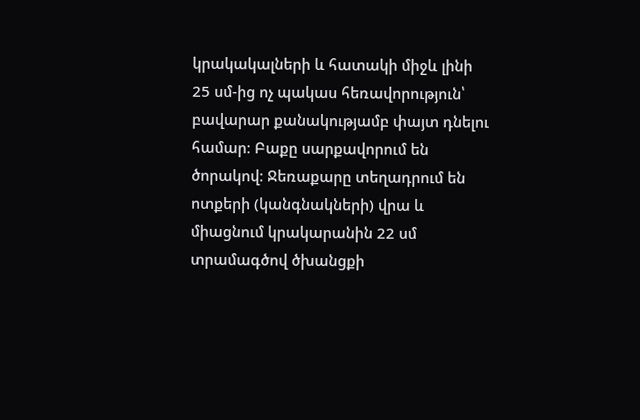կրակակալների և հատակի միջև լինի 25 սմ-ից ոչ պակաս հեռավորություն՝ բավարար քանակությամբ փայտ դնելու համար։ Բաքը սարքավորում են ծորակով։ Ջեռաքարը տեղադրում են ոտքերի (կանգնակների) վրա և միացնում կրակարանին 22 սմ տրամագծով ծխանցքի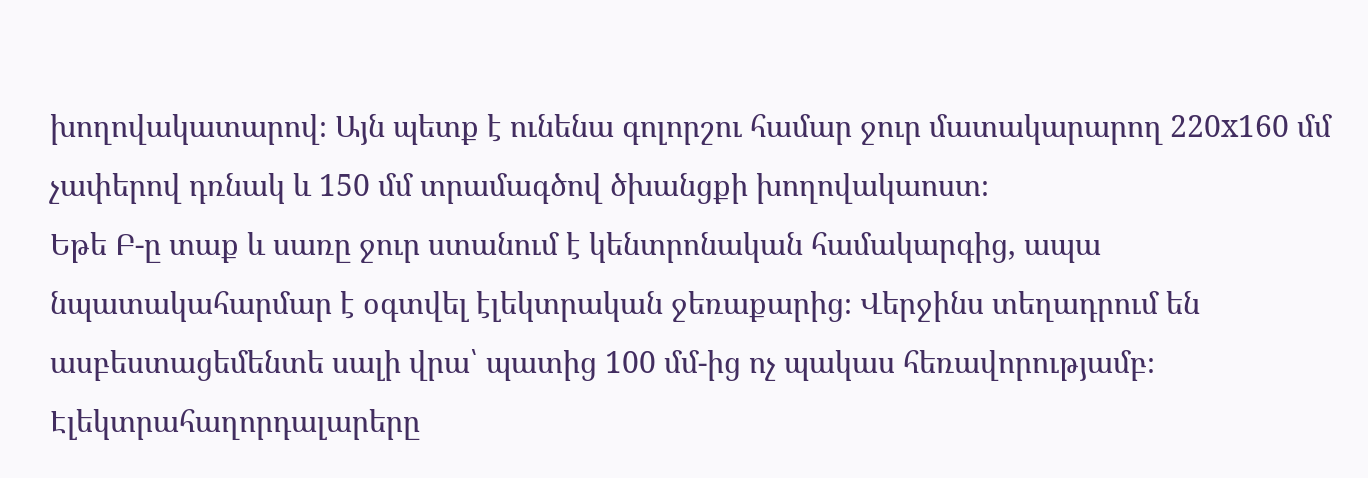խողովակատարով։ Այն պետք է ունենա գոլորշու համար ջուր մատակարարող 220x160 մմ չափերով դռնակ և 150 մմ տրամագծով ծխանցքի խողովակաոստ։
Եթե Բ-ը տաք և սառը ջուր ստանում է կենտրոնական համակարգից, ապա նպատակահարմար է օգտվել էլեկտրական ջեռաքարից։ Վերջինս տեղադրում են ասբեստացեմենտե սալի վրա՝ պատից 100 մմ-ից ոչ պակաս հեռավորությամբ։ Էլեկտրահաղորդալարերը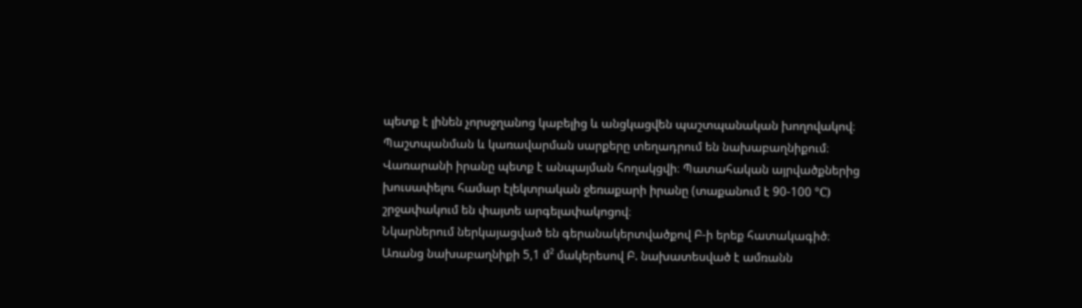պետք է լինեն չորսջղանոց կաբելից և անցկացվեն պաշտպանական խողովակով։ Պաշտպանման և կառավարման սարքերը տեղադրում են նախաբաղնիքում։ Վառարանի իրանը պետք է անպայման հողակցվի։ Պատահական այրվածքներից խուսափելու համար էլեկտրական ջեռաքարի իրանը (տաքանում է 90-100 °C) շրջափակում են փայտե արգելափակոցով։
Նկարներում ներկայացված են գերանակերտվածքով Բ-ի երեք հատակագիծ։
Առանց նախաբաղնիքի 5,1 մ² մակերեսով Բ. նախատեսված է ամռանն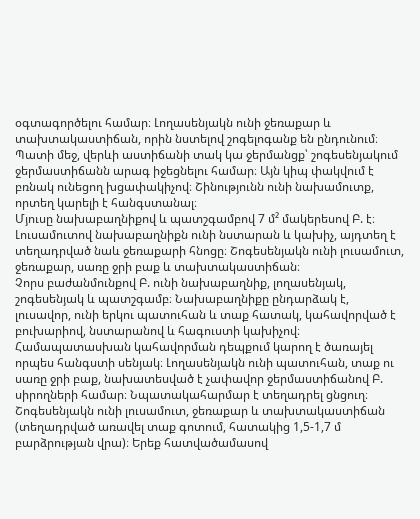օգտագործելու համար։ Լողասենյակն ունի ջեռաքար և տախտակաստիճան, որին նստելով շոգելոգանք են ընդունում։ Պատի մեջ, վերևի աստիճանի տակ կա ջերմանցք՝ շոգեսենյակում ջերմաստիճանն արագ իջեցնելու համար։ Այն կիպ փակվում է բռնակ ունեցող խցափակիչով։ Շինությունն ունի նախամուտք, որտեղ կարելի է հանգստանալ։
Մյուսը նախաբաղնիքով և պատշգամբով 7 մ² մակերեսով Բ. է։ Լուսամուտով նախաբաղնիքն ունի նստարան և կախիչ, այդտեղ է տեղադրված նաև ջեռաքարի հնոցը։ Շոգեսենյակն ունի լուսամուտ, ջեռաքար, սառը ջրի բաք և տախտակաստիճան։
Չորս բաժանմունքով Բ. ունի նախաբաղնիք, լողասենյակ, շոգեսենյակ և պատշգամբ։ Նախաբաղնիքը ընդարձակ է, լուսավոր, ունի երկու պատուհան և տաք հատակ, կահավորված է բուխարիով, նստարանով և հագուստի կախիչով։ Համապատասխան կահավորման դեպքում կարող է ծառայել որպես հանգստի սենյակ։ Լողասենյակն ունի պատուհան, տաք ու սառը ջրի բաք, նախատեսված է չափավոր ջերմաստիճանով Բ. սիրողների համար։ Նպատակահարմար է տեղադրել ցնցուղ։ Շոգեսենյակն ունի լուսամուտ, ջեռաքար և տախտակաստիճան (տեղադրված առավել տաք գոտում, հատակից 1,5-1,7 մ բարձրության վրա)։ Երեք հատվածամասով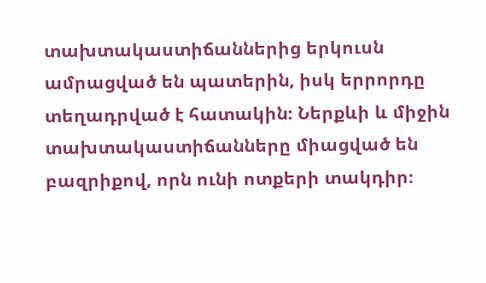տախտակաստիճաններից երկուսն ամրացված են պատերին, իսկ երրորդը տեղադրված է հատակին։ Ներքևի և միջին տախտակաստիճանները միացված են բազրիքով, որն ունի ոտքերի տակդիր։